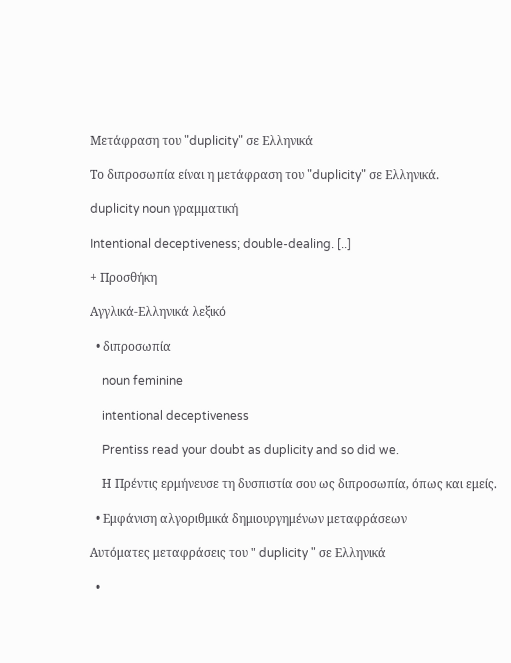Μετάφραση του "duplicity" σε Ελληνικά

Το διπροσωπία είναι η μετάφραση του "duplicity" σε Ελληνικά.

duplicity noun γραμματική

Intentional deceptiveness; double-dealing. [..]

+ Προσθήκη

Αγγλικά-Ελληνικά λεξικό

  • διπροσωπία

    noun feminine

    intentional deceptiveness

    Prentiss read your doubt as duplicity and so did we.

    Η Πρέντις ερμήνευσε τη δυσπιστία σου ως διπροσωπία, όπως και εμείς.

  • Εμφάνιση αλγοριθμικά δημιουργημένων μεταφράσεων

Αυτόματες μεταφράσεις του " duplicity " σε Ελληνικά

  •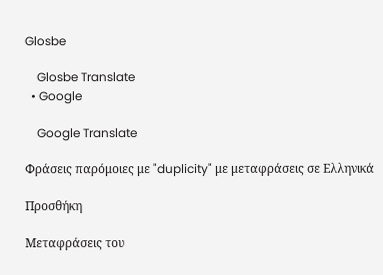Glosbe

    Glosbe Translate
  • Google

    Google Translate

Φράσεις παρόμοιες με "duplicity" με μεταφράσεις σε Ελληνικά

Προσθήκη

Μεταφράσεις του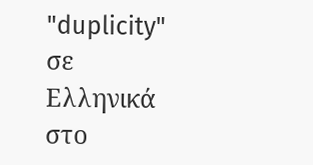"duplicity" σε Ελληνικά στο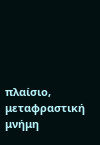πλαίσιο, μεταφραστική μνήμη